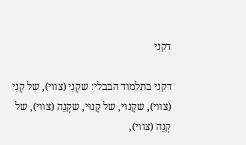דקני

דקני בתלמוד הבבלי: שקְנִי (צווי), של קְנִי (צווי), שקָנוּי, של קָנוּי, שקְנֵה (צווי), של קְנֵה (צווי),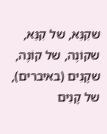שקִנֵּא, של קִנֵּא, שקוֹנֶה, של קוֹנֶה, שקָנִים (באיברים), של קָנִים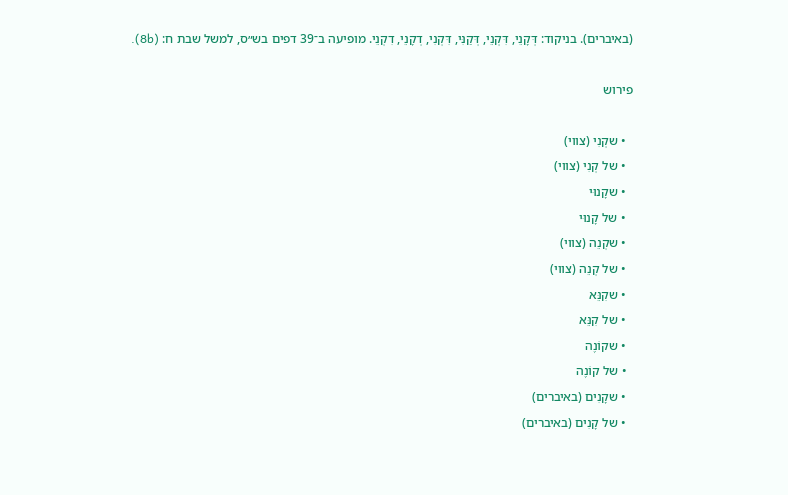(באיברים). בניקוד: דְּקָנֵי, דִּקְנֵי, דְּקַנִּי, דִּקְנִי, דְקָנֵי, דִקְנֵי. מופיעה ב־39 דפים בש״ס, למשל שבת ח: (8b).

פירוש

  • שקְנִי (צווי)
  • של קְנִי (צווי)
  • שקָנוּי
  • של קָנוּי
  • שקְנֵה (צווי)
  • של קְנֵה (צווי)
  • שקִנֵּא
  • של קִנֵּא
  • שקוֹנֶה
  • של קוֹנֶה
  • שקָנִים (באיברים)
  • של קָנִים (באיברים)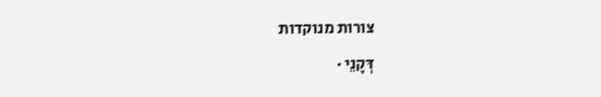צורות מנוקדות

דְּקָנֵי ·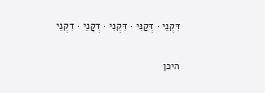דִּקְנֵי · דְּקַנִּי · דִּקְנִי · דְקָנֵי · דִקְנֵי

היכן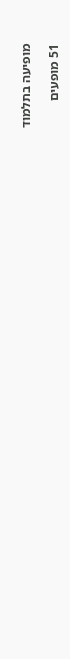מופיעה בתלמוד

51 מופעים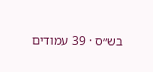בש״ס · 39 עמודים